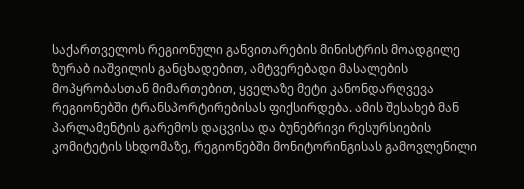საქართველოს რეგიონული განვითარების მინისტრის მოადგილე ზურაბ იაშვილის განცხადებით, ამტვერებადი მასალების მოპყრობასთან მიმართებით, ყველაზე მეტი კანონდარღვევა რეგიონებში ტრანსპორტირებისას ფიქსირდება. ამის შესახებ მან პარლამენტის გარემოს დაცვისა და ბუნებრივი რესურსიების კომიტეტის სხდომაზე, რეგიონებში მონიტორინგისას გამოვლენილი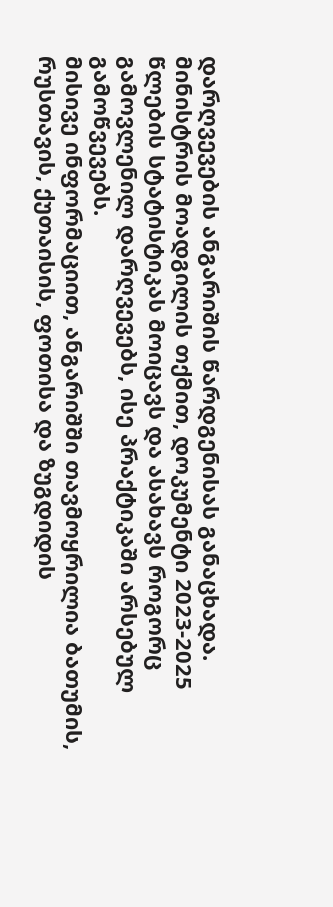დარღვევების ანგარიშის წარდგენისას განაცხადა.
მინისტრის მოადგილის თქმით, დოკუმენტი 2023-2025 წლების სტატისტიკას მოიცავს და ასახავს როგორც გამოვლენილ დარღვევებს, ისე პრაქტიკაში არსებულ გამოწვევებს.
მისივე ინფორმაციით, ანგარიშში თავმოყრილია ბათუმის, რუსთავის, ქუთაისის, ფოთისა და ზუგდიდის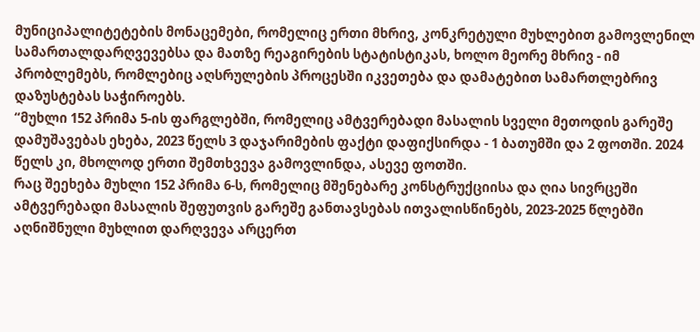მუნიციპალიტეტების მონაცემები, რომელიც ერთი მხრივ, კონკრეტული მუხლებით გამოვლენილ სამართალდარღვევებსა და მათზე რეაგირების სტატისტიკას, ხოლო მეორე მხრივ - იმ პრობლემებს, რომლებიც აღსრულების პროცესში იკვეთება და დამატებით სამართლებრივ დაზუსტებას საჭიროებს.
“მუხლი 152 პრიმა 5-ის ფარგლებში, რომელიც ამტვერებადი მასალის სველი მეთოდის გარეშე დამუშავებას ეხება, 2023 წელს 3 დაჯარიმების ფაქტი დაფიქსირდა - 1 ბათუმში და 2 ფოთში. 2024 წელს კი, მხოლოდ ერთი შემთხვევა გამოვლინდა, ასევე ფოთში.
რაც შეეხება მუხლი 152 პრიმა 6-ს, რომელიც მშენებარე კონსტრუქციისა და ღია სივრცეში ამტვერებადი მასალის შეფუთვის გარეშე განთავსებას ითვალისწინებს, 2023-2025 წლებში აღნიშნული მუხლით დარღვევა არცერთ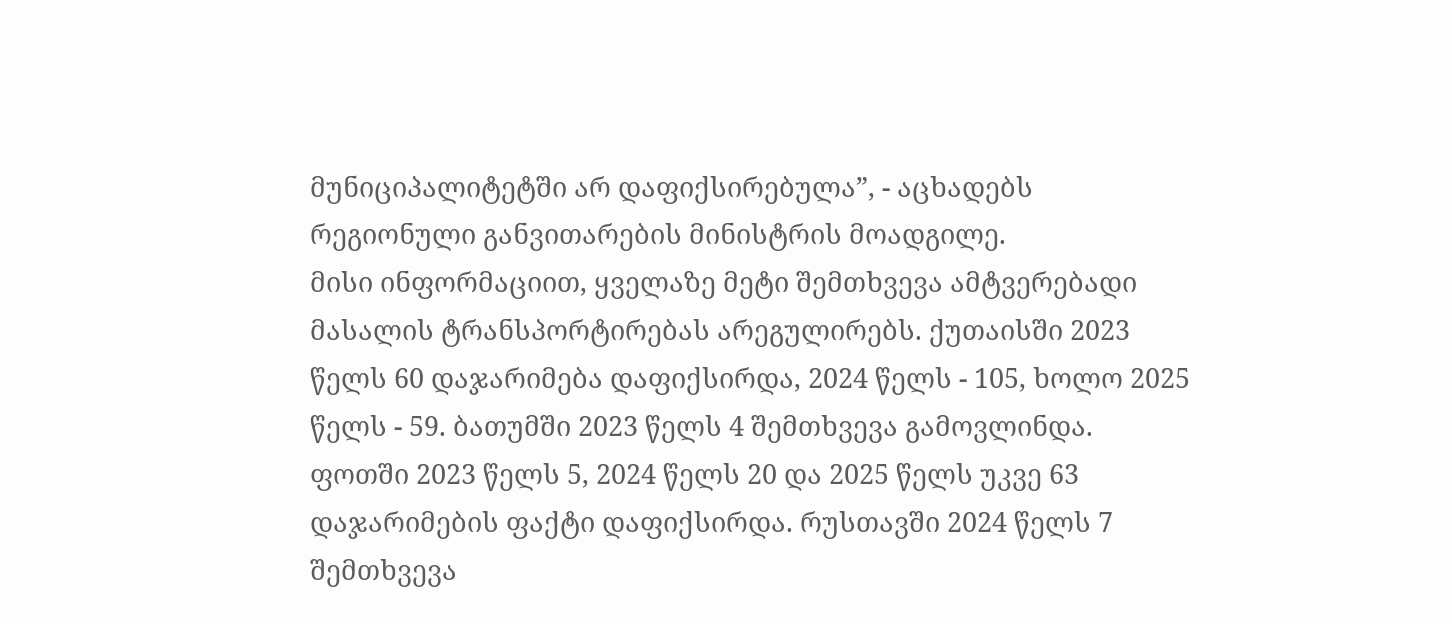მუნიციპალიტეტში არ დაფიქსირებულა”, - აცხადებს რეგიონული განვითარების მინისტრის მოადგილე.
მისი ინფორმაციით, ყველაზე მეტი შემთხვევა ამტვერებადი მასალის ტრანსპორტირებას არეგულირებს. ქუთაისში 2023 წელს 60 დაჯარიმება დაფიქსირდა, 2024 წელს - 105, ხოლო 2025 წელს - 59. ბათუმში 2023 წელს 4 შემთხვევა გამოვლინდა. ფოთში 2023 წელს 5, 2024 წელს 20 და 2025 წელს უკვე 63 დაჯარიმების ფაქტი დაფიქსირდა. რუსთავში 2024 წელს 7 შემთხვევა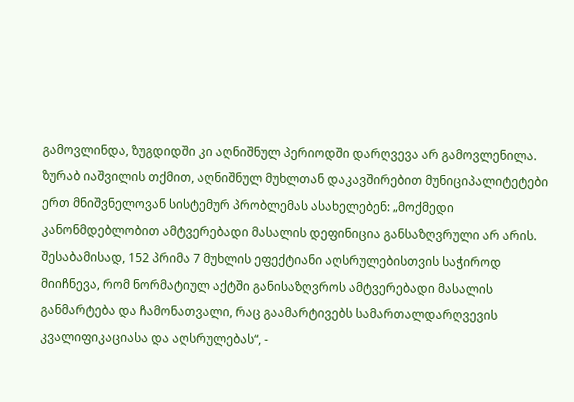გამოვლინდა, ზუგდიდში კი აღნიშნულ პერიოდში დარღვევა არ გამოვლენილა.
ზურაბ იაშვილის თქმით, აღნიშნულ მუხლთან დაკავშირებით მუნიციპალიტეტები ერთ მნიშვნელოვან სისტემურ პრობლემას ასახელებენ: „მოქმედი კანონმდებლობით ამტვერებადი მასალის დეფინიცია განსაზღვრული არ არის. შესაბამისად, 152 პრიმა 7 მუხლის ეფექტიანი აღსრულებისთვის საჭიროდ მიიჩნევა, რომ ნორმატიულ აქტში განისაზღვროს ამტვერებადი მასალის განმარტება და ჩამონათვალი, რაც გაამარტივებს სამართალდარღვევის კვალიფიკაციასა და აღსრულებას“, -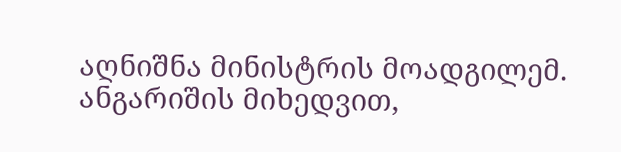აღნიშნა მინისტრის მოადგილემ.
ანგარიშის მიხედვით,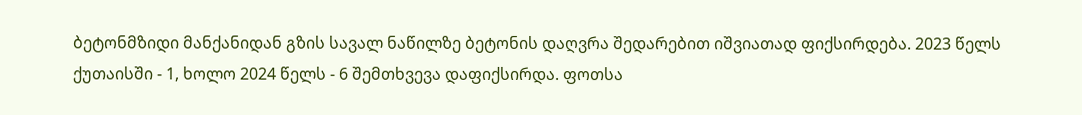ბეტონმზიდი მანქანიდან გზის სავალ ნაწილზე ბეტონის დაღვრა შედარებით იშვიათად ფიქსირდება. 2023 წელს ქუთაისში - 1, ხოლო 2024 წელს - 6 შემთხვევა დაფიქსირდა. ფოთსა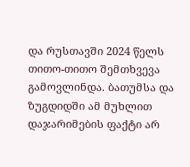და რუსთავში 2024 წელს თითო-თითო შემთხვევა გამოვლინდა. ბათუმსა და ზუგდიდში ამ მუხლით დაჯარიმების ფაქტი არ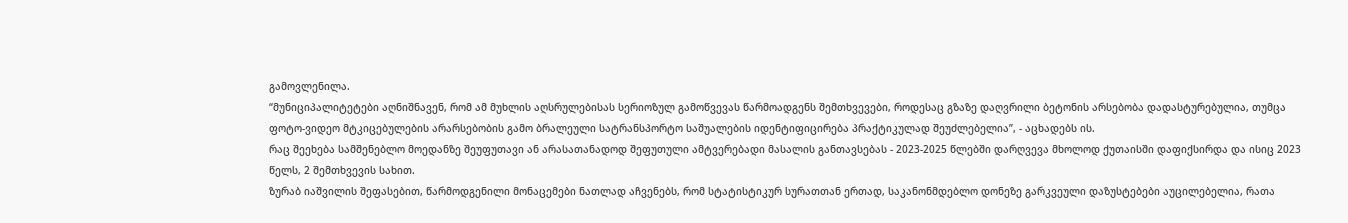გამოვლენილა.
“მუნიციპალიტეტები აღნიშნავენ, რომ ამ მუხლის აღსრულებისას სერიოზულ გამოწვევას წარმოადგენს შემთხვევები, როდესაც გზაზე დაღვრილი ბეტონის არსებობა დადასტურებულია, თუმცა ფოტო-ვიდეო მტკიცებულების არარსებობის გამო ბრალეული სატრანსპორტო საშუალების იდენტიფიცირება პრაქტიკულად შეუძლებელია”, - აცხადებს ის.
რაც შეეხება სამშენებლო მოედანზე შეუფუთავი ან არასათანადოდ შეფუთული ამტვერებადი მასალის განთავსებას - 2023-2025 წლებში დარღვევა მხოლოდ ქუთაისში დაფიქსირდა და ისიც 2023 წელს, 2 შემთხვევის სახით.
ზურაბ იაშვილის შეფასებით, წარმოდგენილი მონაცემები ნათლად აჩვენებს, რომ სტატისტიკურ სურათთან ერთად, საკანონმდებლო დონეზე გარკვეული დაზუსტებები აუცილებელია, რათა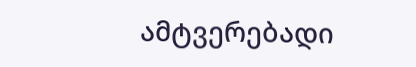ამტვერებადი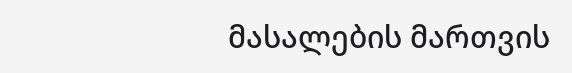მასალების მართვის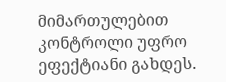მიმართულებით კონტროლი უფრო ეფექტიანი გახდეს.